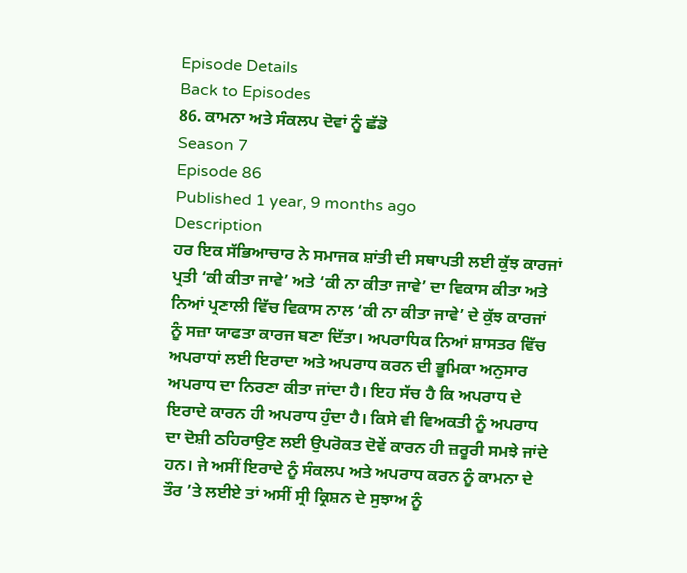Episode Details
Back to Episodes
86. ਕਾਮਨਾ ਅਤੇ ਸੰਕਲਪ ਦੋਵਾਂ ਨੂੰ ਛੱਡੋ
Season 7
Episode 86
Published 1 year, 9 months ago
Description
ਹਰ ਇਕ ਸੱਭਿਆਚਾਰ ਨੇ ਸਮਾਜਕ ਸ਼ਾਂਤੀ ਦੀ ਸਥਾਪਤੀ ਲਈ ਕੁੱਝ ਕਾਰਜਾਂ ਪ੍ਰਤੀ ‘ਕੀ ਕੀਤਾ ਜਾਵੇ’ ਅਤੇ ‘ਕੀ ਨਾ ਕੀਤਾ ਜਾਵੇ’ ਦਾ ਵਿਕਾਸ ਕੀਤਾ ਅਤੇ ਨਿਆਂ ਪ੍ਰਣਾਲੀ ਵਿੱਚ ਵਿਕਾਸ ਨਾਲ ‘ਕੀ ਨਾ ਕੀਤਾ ਜਾਵੇ’ ਦੇ ਕੁੱਝ ਕਾਰਜਾਂ ਨੂੰ ਸਜ਼ਾ ਯਾਫਤਾ ਕਾਰਜ ਬਣਾ ਦਿੱਤਾ। ਅਪਰਾਧਿਕ ਨਿਆਂ ਸ਼ਾਸਤਰ ਵਿੱਚ ਅਪਰਾਧਾਂ ਲਈ ਇਰਾਦਾ ਅਤੇ ਅਪਰਾਧ ਕਰਨ ਦੀ ਭੂਮਿਕਾ ਅਨੁਸਾਰ ਅਪਰਾਧ ਦਾ ਨਿਰਣਾ ਕੀਤਾ ਜਾਂਦਾ ਹੈ। ਇਹ ਸੱਚ ਹੈ ਕਿ ਅਪਰਾਧ ਦੇ ਇਰਾਦੇ ਕਾਰਨ ਹੀ ਅਪਰਾਧ ਹੁੰਦਾ ਹੈ। ਕਿਸੇ ਵੀ ਵਿਅਕਤੀ ਨੂੰ ਅਪਰਾਧ ਦਾ ਦੋਸ਼ੀ ਠਹਿਰਾਉਣ ਲਈ ਉਪਰੋਕਤ ਦੋਵੇਂ ਕਾਰਨ ਹੀ ਜ਼ਰੂਰੀ ਸਮਝੇ ਜਾਂਦੇ ਹਨ। ਜੇ ਅਸੀਂ ਇਰਾਦੇ ਨੂੰ ਸੰਕਲਪ ਅਤੇ ਅਪਰਾਧ ਕਰਨ ਨੂੰ ਕਾਮਨਾ ਦੇ ਤੌਰ ’ਤੇ ਲਈਏ ਤਾਂ ਅਸੀਂ ਸ੍ਰੀ ਕ੍ਰਿਸ਼ਨ ਦੇ ਸੁਝਾਅ ਨੂੰ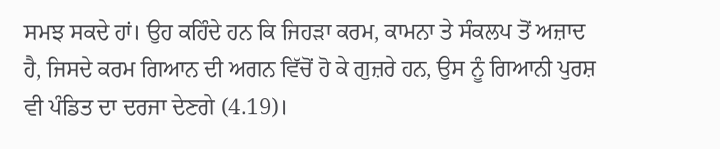ਸਮਝ ਸਕਦੇ ਹਾਂ। ਉਹ ਕਹਿੰਦੇ ਹਨ ਕਿ ਜਿਹੜਾ ਕਰਮ, ਕਾਮਨਾ ਤੇ ਸੰਕਲਪ ਤੋਂ ਅਜ਼ਾਦ ਹੈ, ਜਿਸਦੇ ਕਰਮ ਗਿਆਨ ਦੀ ਅਗਨ ਵਿੱਚੋਂ ਹੋ ਕੇ ਗੁਜ਼ਰੇ ਹਨ, ਉਸ ਨੂੰ ਗਿਆਨੀ ਪੁਰਸ਼ ਵੀ ਪੰਡਿਤ ਦਾ ਦਰਜਾ ਦੇਣਗੇ (4.19)।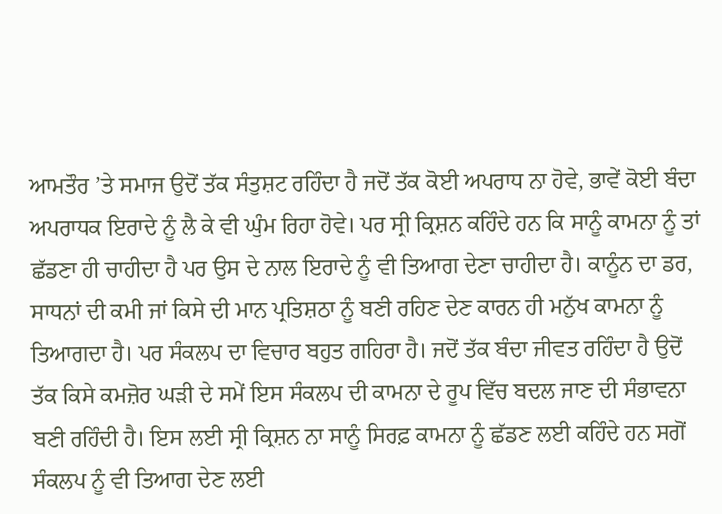ਆਮਤੌਰ ’ਤੇ ਸਮਾਜ ਉਦੋਂ ਤੱਕ ਸੰਤੁਸ਼ਟ ਰਹਿੰਦਾ ਹੈ ਜਦੋਂ ਤੱਕ ਕੋਈ ਅਪਰਾਧ ਨਾ ਹੋਵੇ, ਭਾਵੇਂ ਕੋਈ ਬੰਦਾ ਅਪਰਾਧਕ ਇਰਾਦੇ ਨੂੰ ਲੈ ਕੇ ਵੀ ਘੁੰਮ ਰਿਹਾ ਹੋਵੇ। ਪਰ ਸ੍ਰੀ ਕ੍ਰਿਸ਼ਨ ਕਹਿੰਦੇ ਹਨ ਕਿ ਸਾਨੂੰ ਕਾਮਨਾ ਨੂੰ ਤਾਂ ਛੱਡਣਾ ਹੀ ਚਾਹੀਦਾ ਹੈ ਪਰ ਉਸ ਦੇ ਨਾਲ ਇਰਾਦੇ ਨੂੰ ਵੀ ਤਿਆਗ ਦੇਣਾ ਚਾਹੀਦਾ ਹੈ। ਕਾਨੂੰਨ ਦਾ ਡਰ, ਸਾਧਨਾਂ ਦੀ ਕਮੀ ਜਾਂ ਕਿਸੇ ਦੀ ਮਾਨ ਪ੍ਰਤਿਸ਼ਠਾ ਨੂੰ ਬਣੀ ਰਹਿਣ ਦੇਣ ਕਾਰਨ ਹੀ ਮਨੁੱਖ ਕਾਮਨਾ ਨੂੰ ਤਿਆਗਦਾ ਹੈ। ਪਰ ਸੰਕਲਪ ਦਾ ਵਿਚਾਰ ਬਹੁਤ ਗਹਿਰਾ ਹੈ। ਜਦੋਂ ਤੱਕ ਬੰਦਾ ਜੀਵਤ ਰਹਿੰਦਾ ਹੈ ਉਦੋਂ ਤੱਕ ਕਿਸੇ ਕਮਜ਼ੋਰ ਘੜੀ ਦੇ ਸਮੇਂ ਇਸ ਸੰਕਲਪ ਦੀ ਕਾਮਨਾ ਦੇ ਰੂਪ ਵਿੱਚ ਬਦਲ ਜਾਣ ਦੀ ਸੰਭਾਵਨਾ ਬਣੀ ਰਹਿੰਦੀ ਹੈ। ਇਸ ਲਈ ਸ੍ਰੀ ਕ੍ਰਿਸ਼ਨ ਨਾ ਸਾਨੂੰ ਸਿਰਫ਼ ਕਾਮਨਾ ਨੂੰ ਛੱਡਣ ਲਈ ਕਹਿੰਦੇ ਹਨ ਸਗੋਂ ਸੰਕਲਪ ਨੂੰ ਵੀ ਤਿਆਗ ਦੇਣ ਲਈ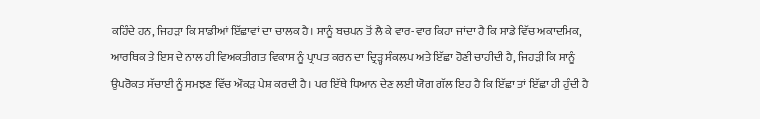ਕਹਿੰਦੇ ਹਨ, ਜਿਹੜਾ ਕਿ ਸਾਡੀਆਂ ਇੱਛਾਵਾਂ ਦਾ ਚਾਲਕ ਹੈ। ਸਾਨੂੰ ਬਚਪਨ ਤੋਂ ਲੈ ਕੇ ਵਾਰ-ਵਾਰ ਕਿਹਾ ਜਾਂਦਾ ਹੈ ਕਿ ਸਾਡੇ ਵਿੱਚ ਅਕਾਦਮਿਕ, ਆਰਥਿਕ ਤੇ ਇਸ ਦੇ ਨਾਲ ਹੀ ਵਿਅਕਤੀਗਤ ਵਿਕਾਸ ਨੂੰ ਪ੍ਰਾਪਤ ਕਰਨ ਦਾ ਦ੍ਰਿੜ੍ਹ ਸੰਕਲਪ ਅਤੇ ਇੱਛਾ ਹੋਣੀ ਚਾਹੀਦੀ ਹੈ, ਜਿਹੜੀ ਕਿ ਸਾਨੂੰ ਉਪਰੋਕਤ ਸੱਚਾਈ ਨੂੰ ਸਮਝਣ ਵਿੱਚ ਔਕੜ ਪੇਸ਼ ਕਰਦੀ ਹੈ। ਪਰ ਇੱਥੇ ਧਿਆਨ ਦੇਣ ਲਈ ਯੋਗ ਗੱਲ ਇਹ ਹੈ ਕਿ ਇੱਛਾ ਤਾਂ ਇੱਛਾ ਹੀ ਹੁੰਦੀ ਹੈ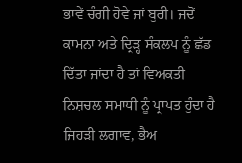ਭਾਵੇਂ ਚੰਗੀ ਹੋਵੇ ਜਾਂ ਬੁਰੀ। ਜਦੋਂ ਕਾਮਨਾ ਅਤੇ ਦ੍ਰਿੜ੍ਹ ਸੰਕਲਪ ਨੂੰ ਛੱਡ ਦਿੱਤਾ ਜਾਂਦਾ ਹੈ ਤਾਂ ਵਿਅਕਤੀ ਨਿਸ਼ਚਲ ਸਮਾਧੀ ਨੂੰ ਪ੍ਰਾਪਤ ਹੁੰਦਾ ਹੈ ਜਿਹੜੀ ਲਗਾਵ, ਭੈਅ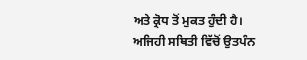ਅਤੇ ਕ੍ਰੋਧ ਤੋਂ ਮੁਕਤ ਹੁੰਦੀ ਹੈ। ਅਜਿਹੀ ਸਥਿਤੀ ਵਿੱਚੋਂ ਉਤਪੰਨ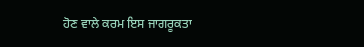ਹੋਣ ਵਾਲੇ ਕਰਮ ਇਸ ਜਾਗਰੂਕਤਾ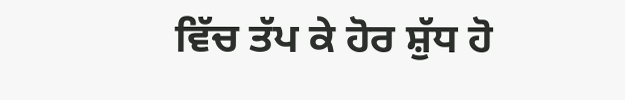ਵਿੱਚ ਤੱਪ ਕੇ ਹੋਰ ਸ਼ੁੱਧ ਹੋ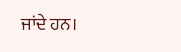ਜਾਂਦੇ ਹਨ।